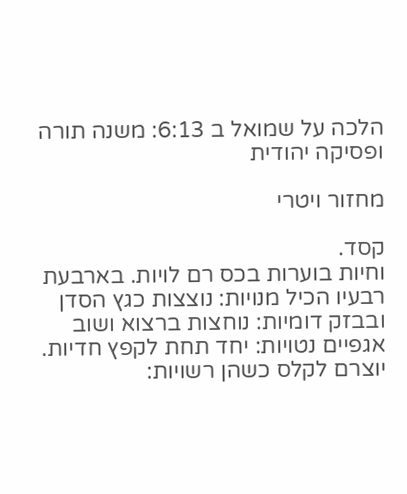הלכה על שמואל ב 6:13: משנה תורה ופסיקה יהודית

מחזור ויטרי

קסד.
וחיות בוערות בכס רם לויות. בארבעת רבעיו הכיל מנויות: נוצצות כגץ הסדן ובבזק דומיות: נוחצות ברצוא ושוב אגפיים נטויות: יחד תחת לקפץ חדיות. יוצרם לקלס כשהן רשויות: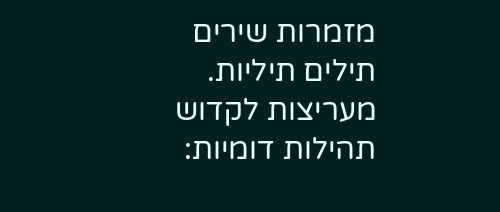מזמרות שירים תילים תיליות. מעריצות לקדוש תהילות דומיות: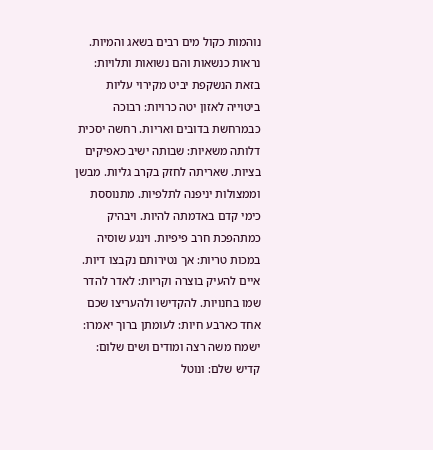נוהמות כקול מים רבים בשאג והמיות. נראות כנשאות והם נשואות ותלויות: בזאת הנשקפת יביט מקירוי עליות ביטוייה לאזון יטה כרויות: רבוכה כבמרחשת בדובים ואריות. רחשה יסכית דלותה משאיות: שבותה ישיב כאפיקים בציות. שאריתה לחזק בקרב גליות. מבשן וממצולות יניפנה לתלפיות. מתנוססת כימי קדם באדמתה להיות. ויבהיק כמתהפכת חרב פיפיות. וינגע שוסיה במכות טריות: אך נטירותם נקבצו דיות. איים להעיק בוצרה וקריות: לאדר להדר שמו בחנויות. להקדישו ולהעריצו שכם אחד כארבע חיות: לעומתן ברוך יאמרו: ישמח משה רצה ומודים ושים שלום: קדיש שלם: ונוטל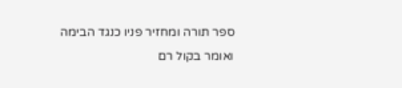ספר תורה ומחזיר פניו כנגד הבימה ואומר בקול רם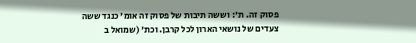פסוק זה. ת': וששה תיבות של פסוק זה אומ' כנגד ששה צעדים של נושאי הארון לכל קרבן. וכת' (שמואל ב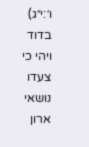ו׳:י״ג) בדוד ויהי כי צעדו נושאי ארון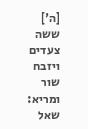[ה'] ששה צעדים ויזבח שור ומריא:
שאל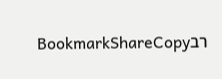רבBookmarkShareCopy